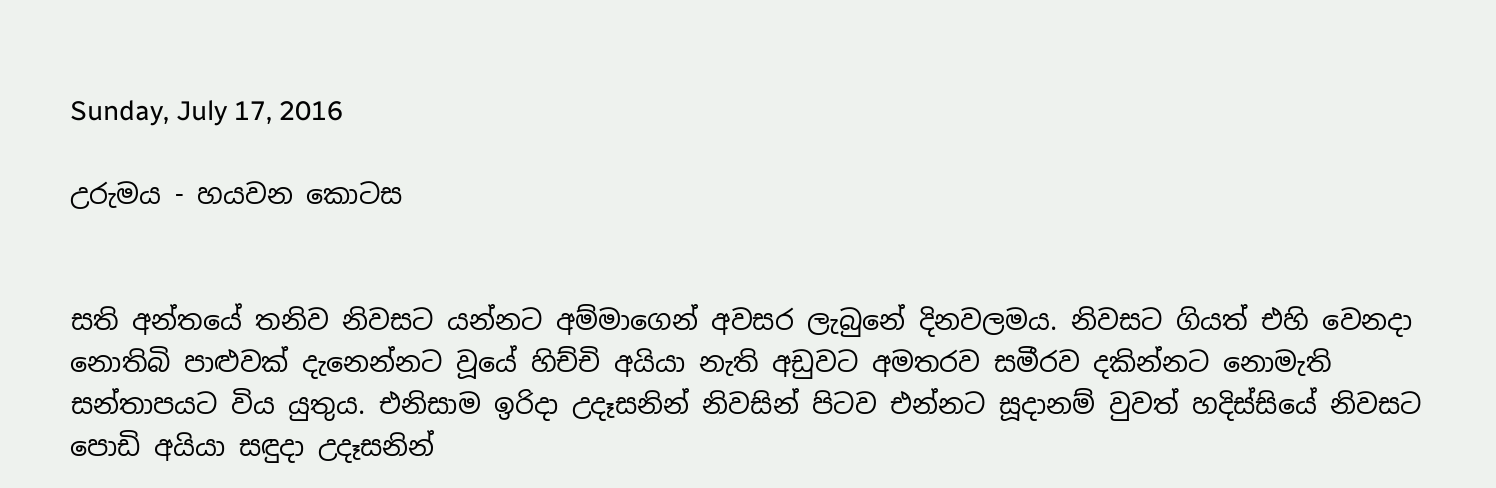Sunday, July 17, 2016

උරුමය - හයවන කොටස


සති අන්තයේ තනිව නිවසට යන්නට අම්මාගෙන් අවසර ලැබුනේ දිනවලමය. නිවසට ගියත් එහි වෙනදා නොතිබි පාළුවක් දැනෙන්නට වූයේ හිච්චි අයියා නැති අඩුවට අමතරව සමීරව දකින්නට නොමැති සන්තාපයට විය යුතුය. එනිසාම ඉරිදා උදෑසනින් නිවසින් පිටව එන්නට සූදානම් වුවත් හදිස්සියේ නිවසට පොඩි අයියා සඳුදා උදෑසනින්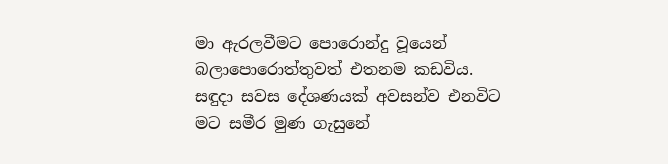මා ඇරලවීමට පොරොන්දු වූයෙන් බලාපොරොත්තුවත් එතනම කඩවිය. සඳුදා සවස දේශණයක් අවසන්ව එනවිට මට සමීර මුණ ගැසුනේ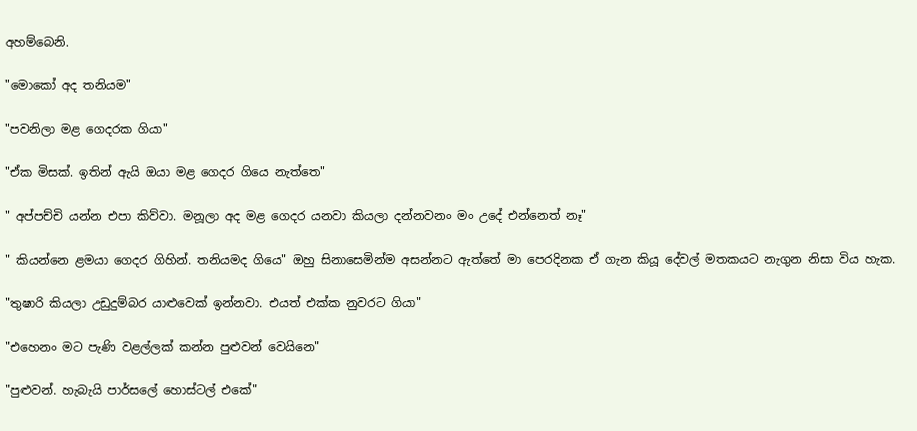අහම්බෙනි.

"මොකෝ අද තනියම"

"පවනිලා මළ ගෙදරක ගියා"

"ඒක මිසක්. ඉතින් ඇයි ඔයා මළ ගෙදර ගියෙ නැත්තෙ"

" අප්පච්චි යන්න එපා කිව්වා. මනූලා අද මළ ගෙදර යනවා කියලා දන්නවනං මං උදේ එන්නෙත් නෑ"

" කියන්නෙ ළමයා ගෙදර ගිහින්. තනියමද ගියෙ" ඔහු සිනාසෙමින්ම අසන්නට ඇත්තේ මා පෙරදිනක ඒ ගැන කියූ දේවල් මතකයට නැගුන නිසා විය හැක.

"තුෂාරි කියලා උඩුදුම්බර යාළුවෙක් ඉන්නවා. එයත් එක්ක නුවරට ගියා"

"එහෙනං මට පැණි වළල්ලක් කන්න පුළුවන් වෙයිනෙ"

"පුළුවන්. හැබැයි පාර්සලේ හොස්ටල් එකේ"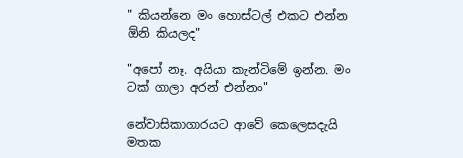" කියන්නෙ මං හොස්ටල් එකට එන්න ඕනි කියලද"

"අපෝ නෑ. අයියා කැන්ටිමේ ඉන්න. මං ටක් ගාලා අරන් එන්නං"

නේවාසිකාගාරයට ආවේ කෙලෙසදැයි මතක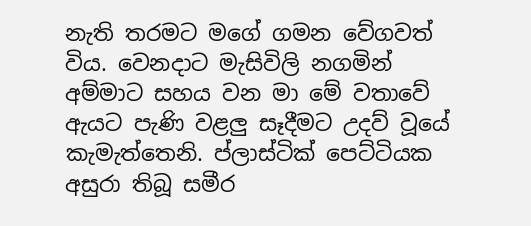නැති තරමට මගේ ගමන වේගවත් විය. වෙනදාට මැසිවිලි නගමින් අම්මාට සහය වන මා මේ වතාවේ ඇයට පැණි වළලු සෑදීමට උදව් වූයේ කැමැත්තෙනි. ප්ලාස්ටික් පෙට්ටියක අසුරා තිබූ සමීර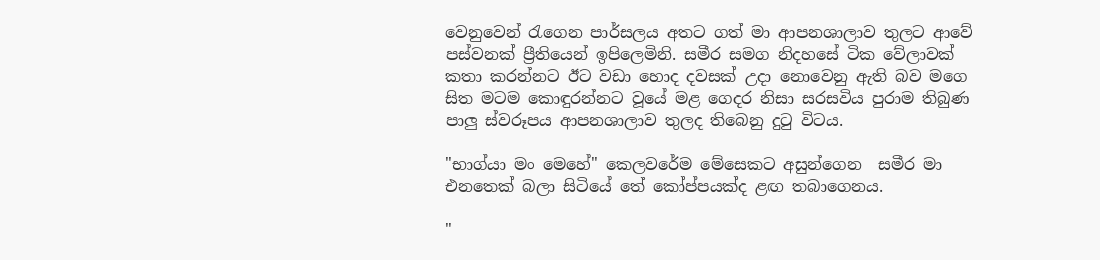වෙනුවෙන් රැගෙන පාර්සලය අතට ගත් මා ආපනශාලාව තුලට ආවේ පස්වනක් ප්‍රීතියෙන් ඉපිලෙමිනි. සමීර සමග නිදහසේ ටික වේලාවක් කතා කරන්නට ඊට වඩා හොද දවසක් උදා නොවෙනු ඇති බව මගෙ සිත මටම කොඳුරන්නට වූයේ මළ ගෙදර නිසා සරසවිය පුරාම තිබුණ පාලු ස්වරූපය ආපනශාලාව තුලද තිබෙනු දුටු විටය.

"භාග්යා මං මෙහේ" කෙලවරේම මේසෙකට අසුන්ගෙන  සමීර මා එනතෙක් බලා සිටියේ තේ කෝප්පයක්ද ළඟ තබාගෙනය.

"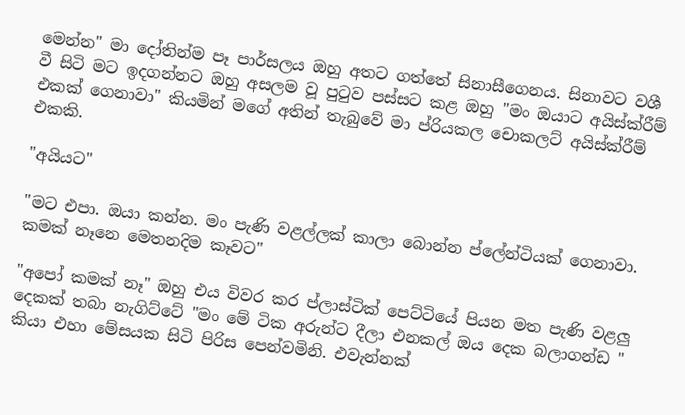මෙන්න" මා දෝතින්ම පෑ පාර්සලය ඔහු අතට ගත්තේ සිනාසීගෙනය. සිනාවට වශී වී සිටි මට ඉදගන්නට ඔහු අසලම වූ පුටුව පස්සට කළ ඔහු "මං ඔයාට අයිස්ක්රීම් එකක් ගෙනාවා" කියමින් මගේ අතින් තැබුවේ මා ප්රියකල චොකලට් අයිස්ක්රීම් එකකි.

"අයියට"

"මට එපා. ඔයා කන්න. මං පැණි වළල්ලක් කාලා බොන්න ප්ලේන්ටියක් ගෙනාවා. කමක් නෑනෙ මෙතනදිම කෑවට"

"අපෝ කමක් නෑ" ඔහු එය විවර කර ප්ලාස්ටික් පෙට්ටියේ පියන මත පැණි වළලු දෙකක් තබා නැගිට්ටේ "මං මේ ටික අරුන්ට දීලා එනකල් ඔය දෙක බලාගන්ඩ " කියා එහා මේසයක සිටි පිරිස පෙන්වමිනි. එවැන්නක්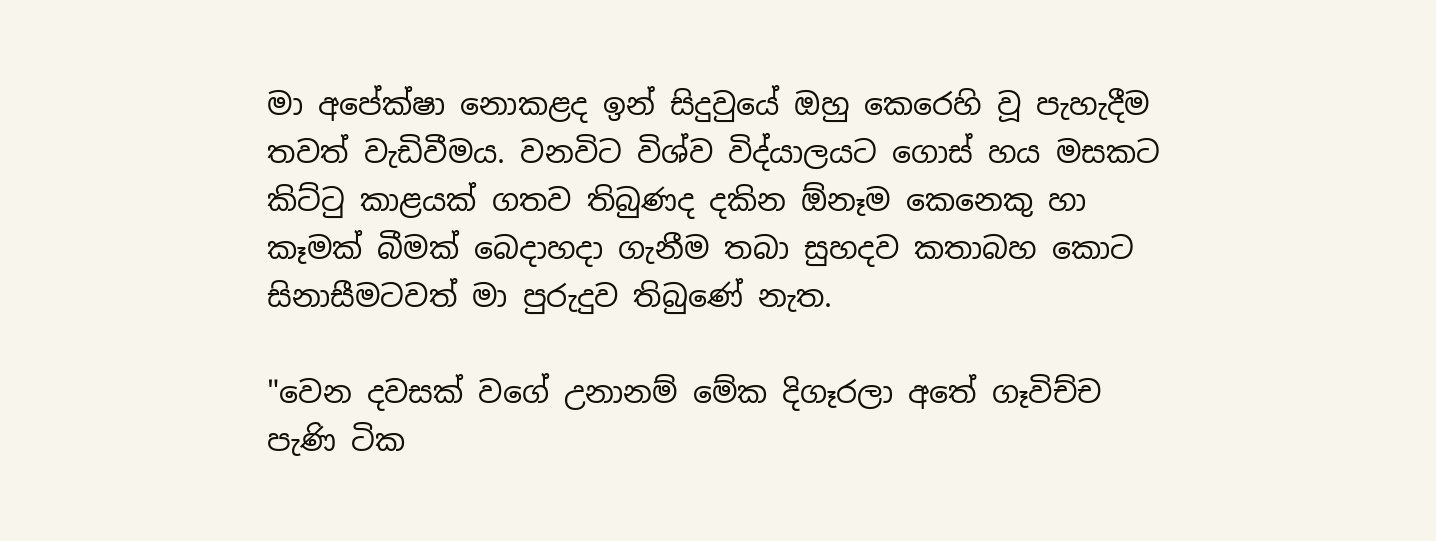මා අපේක්ෂා නොකළද ඉන් සිදුවුයේ ඔහු කෙරෙහි වූ පැහැදීම තවත් වැඩිවීමය. වනවිට විශ්ව විද්යාලයට ගොස් හය මසකට කිට්ටු කාළයක් ගතව තිබුණද දකින ඕනෑම කෙනෙකු හා කෑමක් බීමක් බෙදාහදා ගැනීම තබා සුහදව කතාබහ කොට සිනාසීමටවත් මා පුරුදුව තිබුණේ නැත.

"වෙන දවසක් වගේ උනානම් මේක දිගෑරලා අතේ ගෑවිච්ච පැණි ටික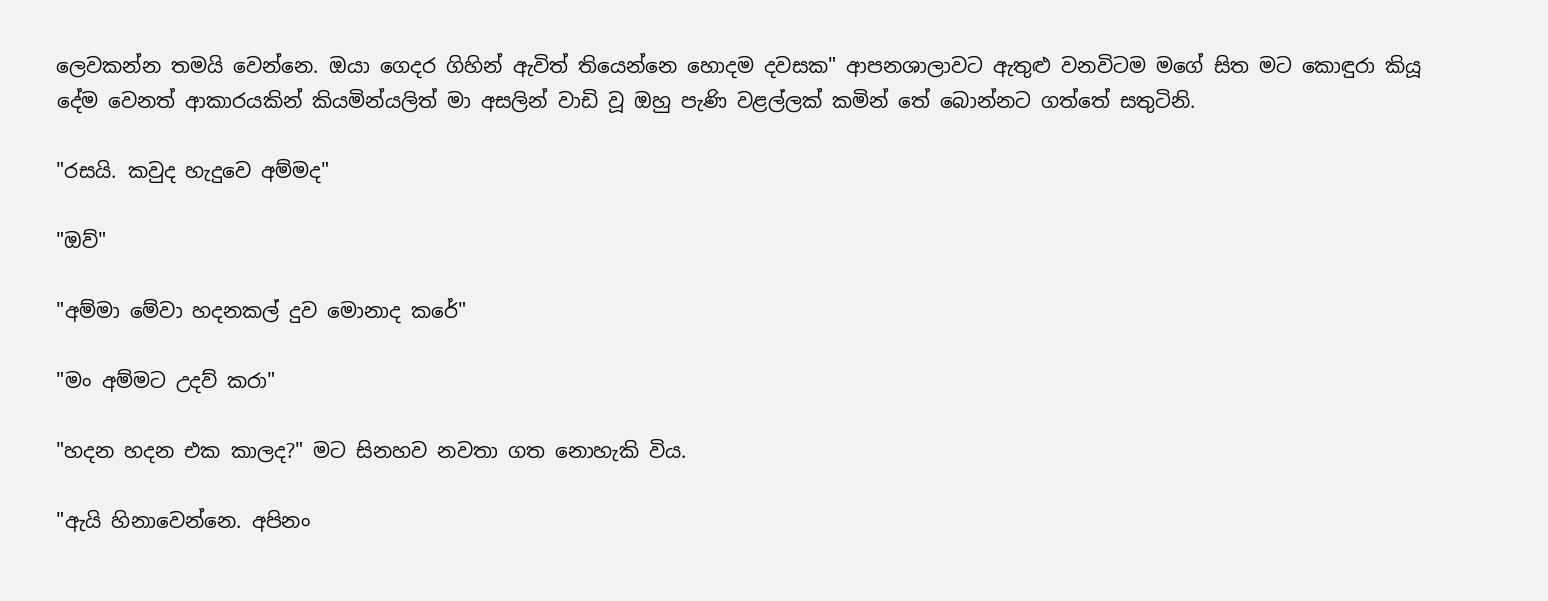ලෙවකන්න තමයි වෙන්නෙ. ඔයා ගෙදර ගිහින් ඇවිත් තියෙන්නෙ හොදම දවසක" ආපනශාලාවට ඇතුළු වනවිටම මගේ සිත මට කොඳුරා කියූ දේම වෙනත් ආකාරයකින් කියමින්යලිත් මා අසලින් වාඩි වූ ඔහු පැණි වළල්ලක් කමින් තේ බොන්නට ගත්තේ සතුටිනි.

"රසයි. කවුද හැදුවෙ අම්මද"

"ඔව්"

"අම්මා මේවා හදනකල් දුව මොනාද කරේ"

"මං අම්මට උදව් කරා"

"හදන හදන එක කාලද?" මට සිනහව නවතා ගත නොහැකි විය.

"ඇයි හිනාවෙන්නෙ. අපිනං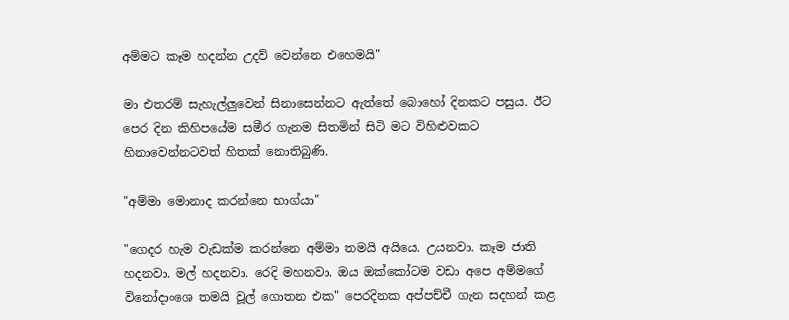අම්මට කෑම හදන්න උදව් වෙන්නෙ එහෙමයි"

මා එතරම් සැහැල්ලුවෙන් සිනාසෙන්නට ඇත්තේ බොහෝ දිනකට පසුය. ඊට පෙර දින කිහිපයේම සමීර ගැනම සිතමින් සිටි මට විහිළුවකට හිනාවෙන්නටවත් හිතක් නොතිබුණි.

"අම්මා මොනාද කරන්නෙ භාග්යා"

"ගෙදර හැම වැඩක්ම කරන්නෙ අම්මා තමයි අයියෙ. උයනවා. කෑම ජාති හදනවා. මල් හදනවා. රෙදි මහනවා. ඔය ඔක්කෝටම වඩා අපෙ අම්මගේ විනෝදාංශෙ තමයි වූල් ගොතන එක" පෙරදිනක අප්පච්චී ගැන සදහන් කළ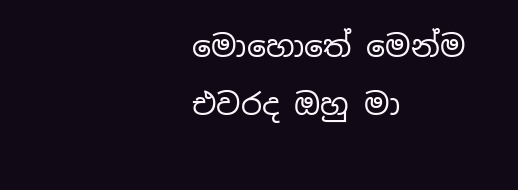මොහොතේ මෙන්ම එවරද ඔහු මා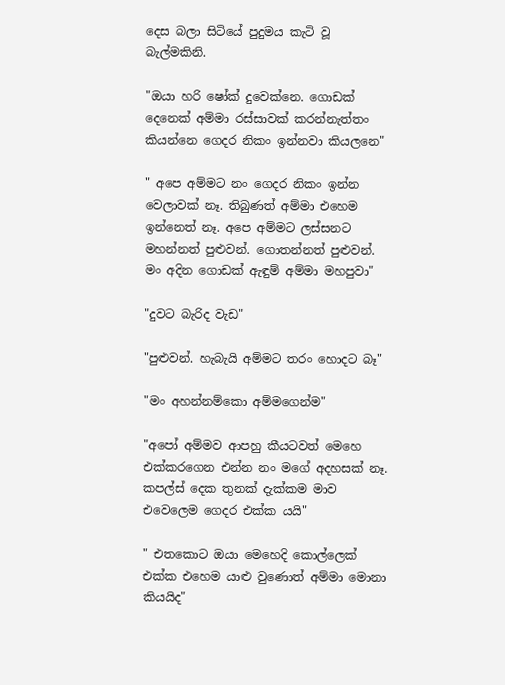දෙස බලා සිටියේ පුදුමය කැටි වූ බැල්මකිනි.

"ඔයා හරි ෂෝක් දුවෙක්නෙ. ගොඩක් දෙනෙක් අම්මා රස්සාවක් කරන්නැත්තං කියන්නෙ ගෙදර නිකං ඉන්නවා කියලනෙ"

" අපෙ අම්මට නං ගෙදර නිකං ඉන්න වෙලාවක් නෑ. තිබුණත් අම්මා එහෙම ඉන්නෙත් නෑ. අපෙ අම්මට ලස්සනට මහන්නත් පුළුවන්. ගොතන්නත් පුළුවන්. මං අදින ගොඩක් ඇඳුම් අම්මා මහපුවා"

"දුවට බැරිද වැඩ"

"පුළුවන්. හැබැයි අම්මට තරං හොදට බෑ"

"මං අහන්නම්කො අම්මගෙන්ම"

"අපෝ අම්මව ආපහු කීයටවත් මෙහෙ එක්කරගෙන එන්න නං මගේ අදහසක් නෑ. කපල්ස් දෙක තුනක් දැක්කම මාව එවෙලෙම ගෙදර එක්ක යයි"

" එතකොට ඔයා මෙහෙදි කොල්ලෙක් එක්ක එහෙම යාළු වුණොත් අම්මා මොනා කියයිද"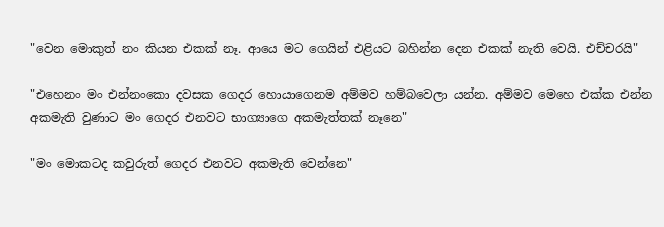"වෙන මොකුත් නං කියන එකක් නෑ. ආයෙ මට ගෙයින් එළියට බහින්න දෙන එකක් නැති වෙයි. එච්චරයි"

"එහෙනං මං එන්නංකො දවසක ගෙදර හොයාගෙනම අම්මව හම්බවෙලා යන්න. අම්මව මෙහෙ එක්ක එන්න අකමැති වුණාට මං ගෙදර එනවට භාග්‍යාගෙ අකමැත්තක් නෑනෙ"

"මං මොකටද කවුරුත් ගෙදර එනවට අකමැති වෙන්නෙ"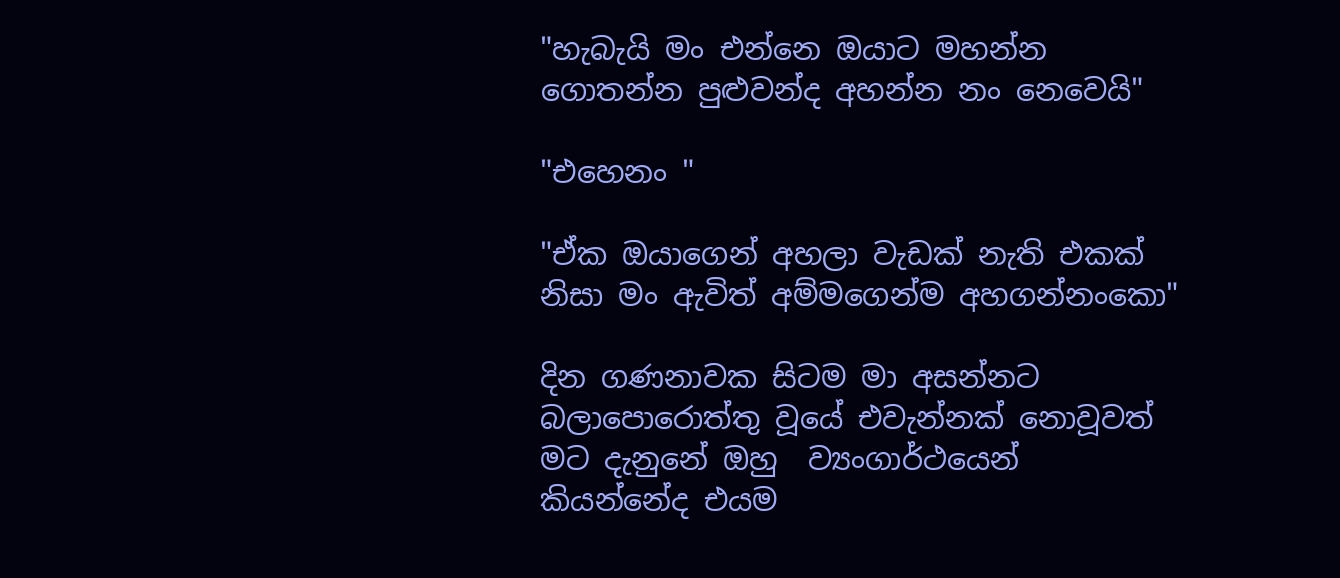"හැබැයි මං එන්නෙ ඔයාට මහන්න ගොතන්න පුළුවන්ද අහන්න නං නෙවෙයි"

"එහෙනං "

"ඒක ඔයාගෙන් අහලා වැඩක් නැති එකක් නිසා මං ඇවිත් අම්මගෙන්ම අහගන්නංකො"

දින ගණනාවක සිටම මා අසන්නට බලාපොරොත්තු වූයේ එවැන්නක් නොවූවත් මට දැනුනේ ඔහු  ව්‍යංගාර්ථයෙන් කියන්නේද එයම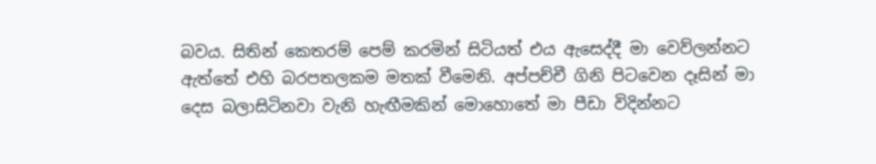බවය. සිතින් කෙතරම් පෙම් කරමින් සිටියත් එය ඇසෙද්දී මා වෙව්ලන්නට ඇත්තේ එහි බරපතලකම මතක් වීමෙනි. අප්පච්චී ගිනි පිටවෙන දෑසින් මා දෙස බලාසිටිනවා වැනි හැඟීමකින් මොහොතේ මා පීඩා විදින්නට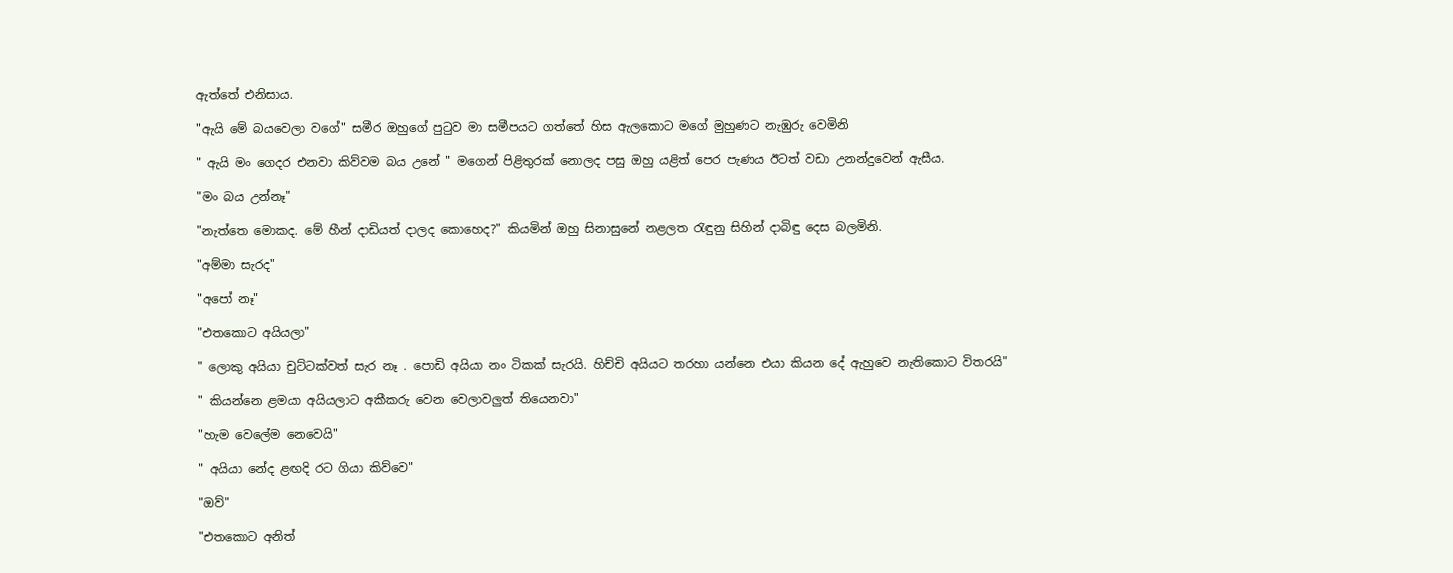ඇත්තේ එනිසාය.

"ඇයි මේ බයවෙලා වගේ" සමීර ඔහුගේ පුටුව මා සමීපයට ගත්තේ හිස ඇලකොට මගේ මුහුණට නැඹුරු වෙමිනි

" ඇයි මං ගෙදර එනවා කිව්වම බය උනේ " මගෙන් පිළිතුරක් නොලද පසු ඔහු යළිත් පෙර පැණය ඊටත් වඩා උනන්දුවෙන් ඇසීය.

"මං බය උන්නෑ"

"නැත්තෙ මොකද. මේ හීන් දාඩියත් දාලද කොහෙද?" කියමින් ඔහු සිනාසුනේ නළලත රැඳුනු සිහින් දාබිඳු දෙස බලමිනි.

"අම්මා සැරද"

"අපෝ නෑ"

"එතකොට අයියලා"

" ලොකු අයියා චුට්ටක්වත් සැර නෑ . පොඩි අයියා නං ටිකක් සැරයි. හිච්චි අයියට තරහා යන්නෙ එයා කියන දේ ඇහුවෙ නැතිකොට විතරයි"

" කියන්නෙ ළමයා අයියලාට අකීකරු වෙන වෙලාවලුත් තියෙනවා"

"හැම වෙලේම නෙවෙයි"

" අයියා නේද ළඟදි රට ගියා කිව්වෙ"

"ඔව්"

"එතකොට අනිත්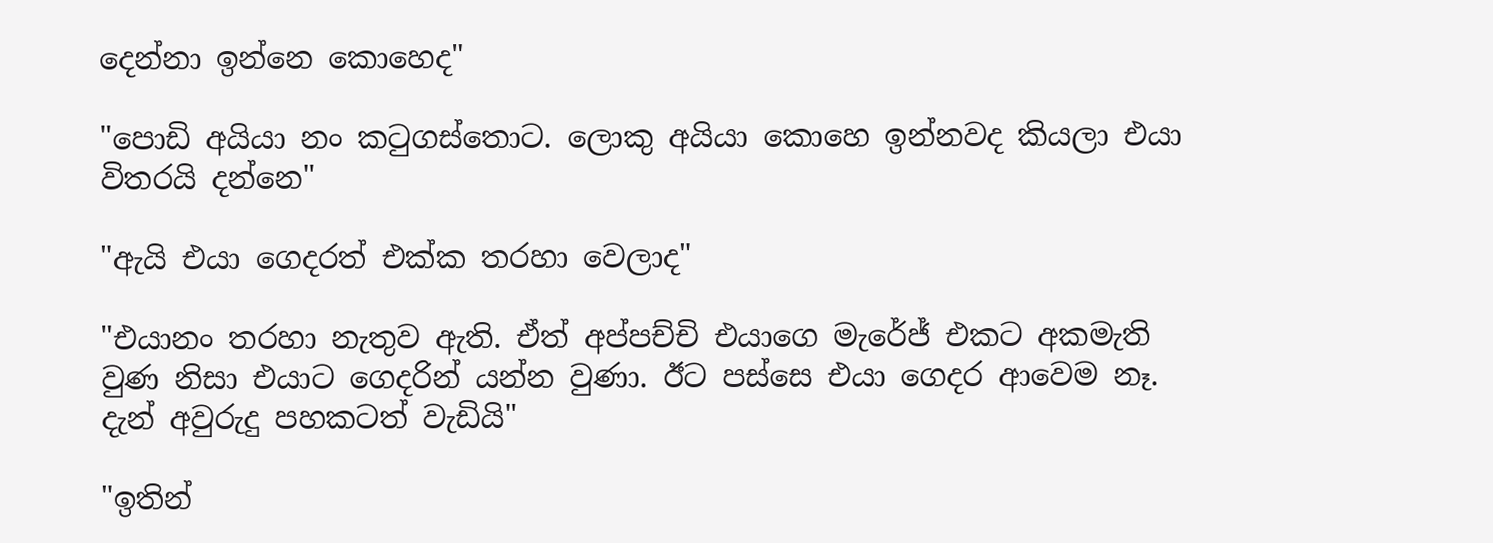දෙන්නා ඉන්නෙ කොහෙද"

"පොඩි අයියා නං කටුගස්තොට. ලොකු අයියා කොහෙ ඉන්නවද කියලා එයා විතරයි දන්නෙ"

"ඇයි එයා ගෙදරත් එක්ක තරහා වෙලාද"

"එයානං තරහා නැතුව ඇති. ඒත් අප්පච්චි එයාගෙ මැරේජ් එකට අකමැති වුණ නිසා එයාට ගෙදරින් යන්න වුණා. ඊට පස්සෙ එයා ගෙදර ආවෙම නෑ. දැන් අවුරුදු පහකටත් වැඩියි"

"ඉතින්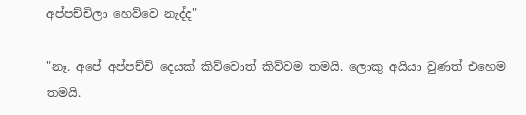අප්පච්චිලා හෙව්වෙ නැද්ද"

"නෑ. අපේ අප්පච්චි දෙයක් කිව්වොත් කිව්වම තමයි. ලොකු අයියා වුණත් එහෙම තමයි.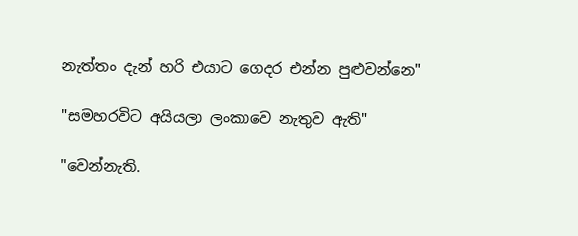නැත්තං දැන් හරි එයාට ගෙදර එන්න පුළුවන්නෙ"

"සමහරවිට අයියලා ලංකාවෙ නැතුව ඇති"

"වෙන්නැති.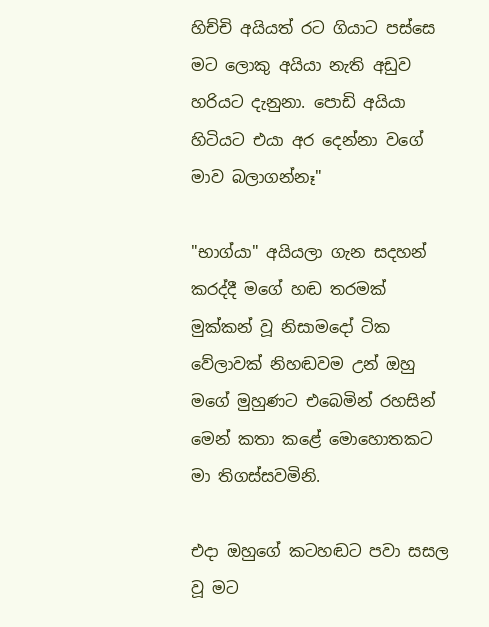හිච්චි අයියත් රට ගියාට පස්සෙ මට ලොකු අයියා නැති අඩුව හරියට දැනුනා. පොඩි අයියා හිටියට එයා අර දෙන්නා වගේ මාව බලාගන්නෑ"

"භාග්යා" අයියලා ගැන සදහන් කරද්දී මගේ හඬ තරමක් මුක්කන් වූ නිසාමදෝ ටික වේලාවක් නිහඬවම උන් ඔහු මගේ මුහුණට එබෙමින් රහසින් මෙන් කතා කළේ මොහොතකට මා තිගස්සවමිනි.

එදා ඔහුගේ කටහඬට පවා සසල වූ මට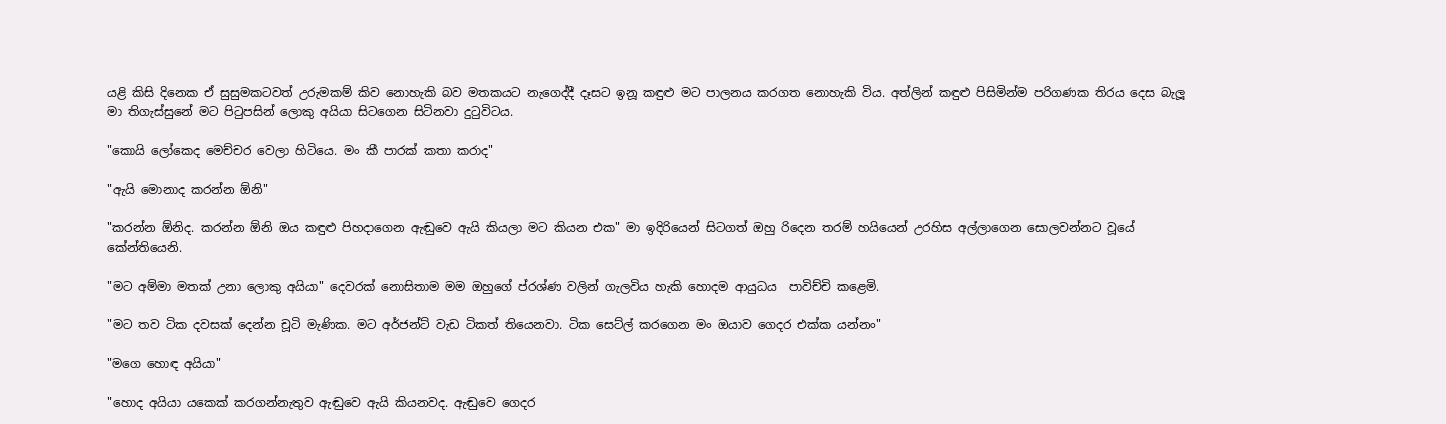යළි කිසි දිනෙක ඒ සුසුමකටවත් උරුමකම් කිව නොහැකි බව මතකයට නැගෙද්දී දෑසට ඉනූ කඳුළු මට පාලනය කරගත නොහැකි විය. අත්ලින් කඳුළු පිසිමින්ම පරිගණක තිරය දෙස බැලූ මා තිගැස්සුනේ මට පිටුපසින් ලොකු අයියා සිටගෙන සිටිනවා දුටුවිටය.

"කොයි ලෝකෙද මෙච්චර වෙලා හිටියෙ. මං කී පාරක් කතා කරාද"

"ඇයි මොනාද කරන්න ඕනි"

"කරන්න ඕනිද. කරන්න ඕනි ඔය කඳුළු පිහදාගෙන ඇඬුවෙ ඇයි කියලා මට කියන එක" මා ඉදිරියෙන් සිටගත් ඔහු රිදෙන තරම් හයියෙන් උරහිස අල්ලාගෙන සොලවන්නට වූයේ කේන්තියෙනි.

"මට අම්මා මතක් උනා ලොකු අයියා" දෙවරක් නොසිතාම මම ඔහුගේ ප්රශ්ණ වලින් ගැලවිය හැකි හොදම ආයුධය  පාවිච්චි කළෙමි.

"මට තව ටික දවසක් දෙන්න චූටි මැණික. මට අර්ජන්ට් වැඩ ටිකත් තියෙනවා. ටික සෙට්ල් කරගෙන මං ඔයාව ගෙදර එක්ක යන්නං"

"මගෙ හොඳ අයියා"

"හොද අයියා යකෙක් කරගන්නැතුව ඇඬුවෙ ඇයි කියනවද. ඇඬුවෙ ගෙදර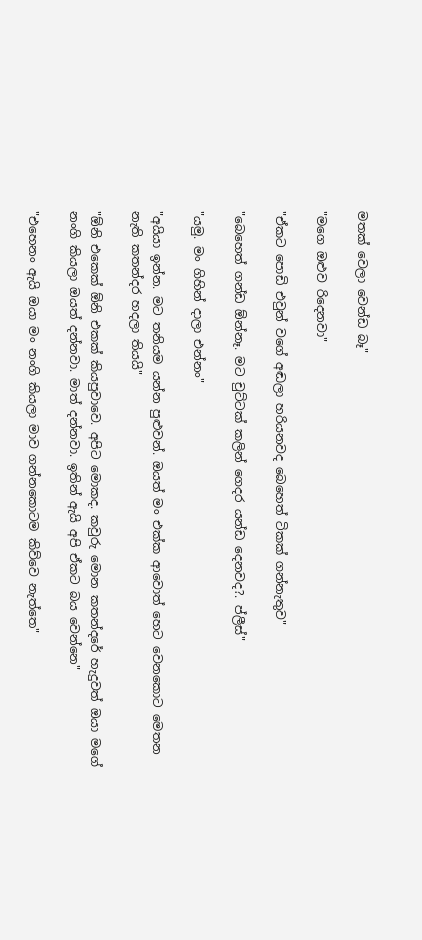මතක් වෙලා වෙන්ඩ බෑ"

"මගෙ ඔළුව රිදෙනවා"

"ඒකට පොඩි එවුන් වගේ අඬලා හරියනවද බෙහෙත් ටිකක් ගන්නැතුව"

"බෙහෙත් ගන්ඩ ඕන්නෑ. මට චුට්ටක් කලින් ගෙදර යන්ඩ දෙනවද?. ප්ලීස්"

"යමු. මං ගිහින් දාලා එන්නං"

"අයියා ඉන්න. මට තනියම යන්න පුළුවන්. ඔයත් මං එක්ක ආවොත් හෙට වෙනකොට මෙතන නැති කතන්දර හදලා තියයි"

"ඕනි එකෙක් ඕනි එකක් කියපුවාවෙ. අපිට මොකද. කවුරු මොන කතන්දරේ හැදුවත් ඔයා මගේ නංගි කියලා ඔයත් දන්නවා. මාත් දන්නවා. ඉතින් ඇයි අපි ඒකට බය වෙන්නෙ"

"එහෙනං ඇයි ඔයා මං නංගි කියලා මාව ගන්නකොටම කිව්වෙ නැත්තෙ"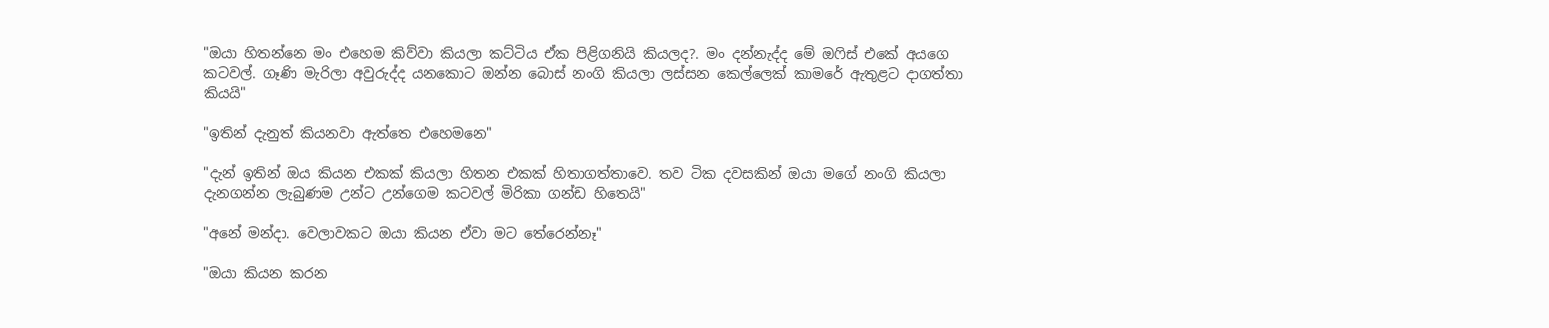"ඔයා හිතන්නෙ මං එහෙම කිව්වා කියලා කට්ටිය ඒක පිළිගනියි කියලද?. මං දන්නැද්ද මේ ඔෆිස් එකේ අයගෙ කටවල්. ගෑණි මැරිලා අවුරුද්ද යනකොට ඔන්න බොස් නංගි කියලා ලස්සන කෙල්ලෙක් කාමරේ ඇතුළට දාගත්තා කියයි"

"ඉතින් දැනුත් කියනවා ඇත්තෙ එහෙමනෙ"

"දැන් ඉතින් ඔය කියන එකක් කියලා හිතන එකක් හිතාගත්තාවෙ. තව ටික දවසකින් ඔයා මගේ නංගි කියලා දැනගන්න ලැබුණම උන්ට උන්ගෙම කටවල් මිරිකා ගන්ඩ හිතෙයි"

"අනේ මන්දා. වෙලාවකට ඔයා කියන ඒවා මට තේරෙන්නෑ"

"ඔයා කියන කරන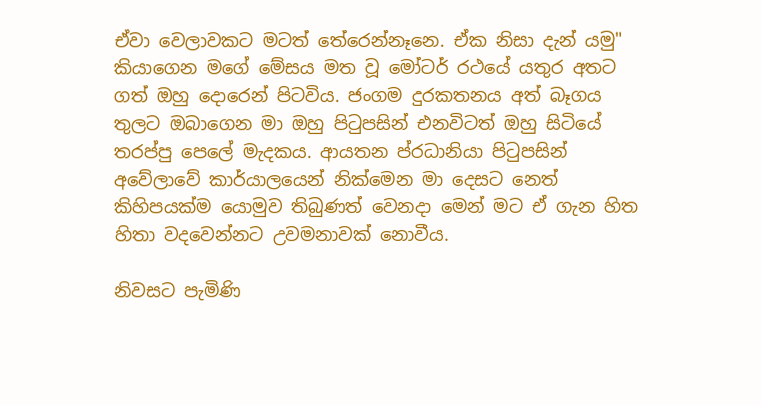ඒවා වෙලාවකට මටත් තේරෙන්නෑනෙ. ඒක නිසා දැන් යමු" කියාගෙන මගේ මේසය මත වූ මෝටර් රථයේ යතුර අතට ගත් ඔහු දොරෙන් පිටවිය. ජංගම දුරකතනය අත් බෑගය තුලට ඔබාගෙන මා ඔහු පිටුපසින් එනවිටත් ඔහු සිටියේ තරප්පු පෙලේ මැදකය. ආයතන ප්රධානියා පිටුපසින් අවේලාවේ කාර්යාලයෙන් නික්මෙන මා දෙසට නෙත් කිහිපයක්ම යොමුව තිබුණත් වෙනදා මෙන් මට ඒ ගැන හිත හිතා වදවෙන්නට උවමනාවක් නොවීය.

නිවසට පැමිණි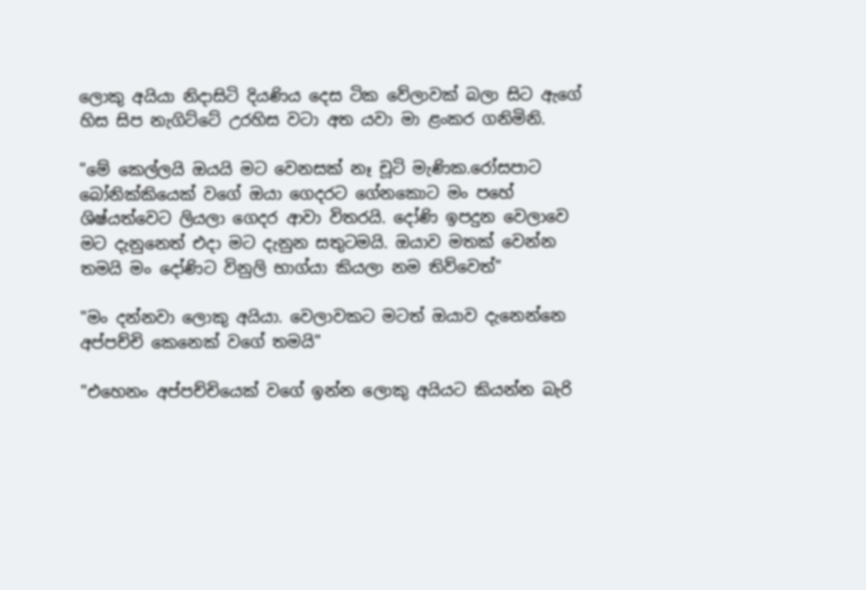ලොකු අයියා නිදාසිටි දියණිය දෙස ටික වේලාවක් බලා සිට ඇගේ හිස සිප නැගිට්ටේ උරහිස වටා අත යවා මා ළංකර ගනිමිනි.

"මේ කෙල්ලයි ඔයයි මට වෙනසක් නෑ චූටි මැණික.රෝසපාට බෝනික්කියෙක් වගේ ඔයා ගෙදරට ගේනකොට මං පහේ ශිෂ්යත්වෙට ලියලා ගෙදර ආවා විතරයි. දෝණි ඉපදුන වෙලාවෙ මට දැනුනෙත් එදා මට දැනුන සතුටමයි. ඔයාව මතක් වෙන්න තමයි මං දෝණිට විනුලි භාග්යා කියලා නම තිව්වෙත්"

"මං දන්නවා ලොකු අයියා. වෙලාවකට මටත් ඔයාව දැනෙන්නෙ අප්පච්චි කෙනෙක් වගේ තමයි"

"එහෙනං අප්පච්චියෙක් වගේ ඉන්න ලොකු අයියට කියන්න බැරි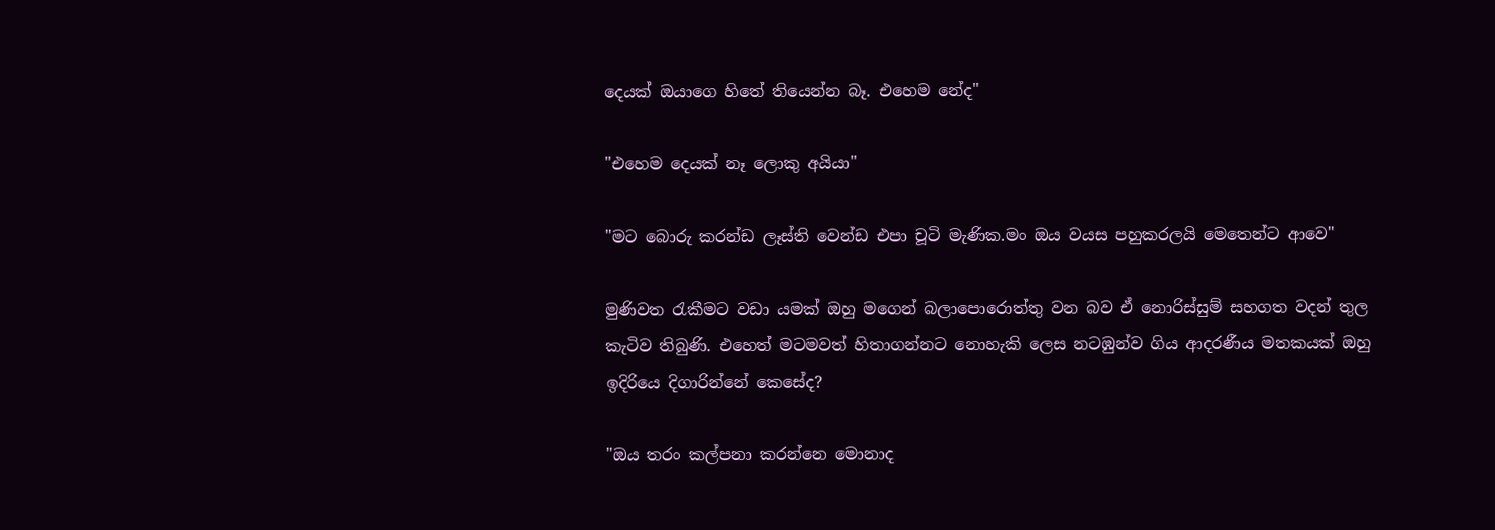දෙයක් ඔයාගෙ හිතේ තියෙන්න බෑ. එහෙම නේද"

"එහෙම දෙයක් නෑ ලොකු අයියා"

"මට බොරු කරන්ඩ ලෑස්ති වෙන්ඩ එපා චූටි මැණික.මං ඔය වයස පහුකරලයි මෙතෙන්ට ආවෙ"

මුණිවත රැකීමට වඩා යමක් ඔහු මගෙන් බලාපොරොත්තු වන බව ඒ නොරිස්සුම් සහගත වදන් තුල කැටිව තිබුණි. එහෙත් මටමවත් හිතාගන්නට නොහැකි ලෙස නටඹුන්ව ගිය ආදරණීය මතකයක් ඔහු ඉදිරියෙ දිගාරින්නේ කෙසේද?

"ඔය තරං කල්පනා කරන්නෙ මොනාද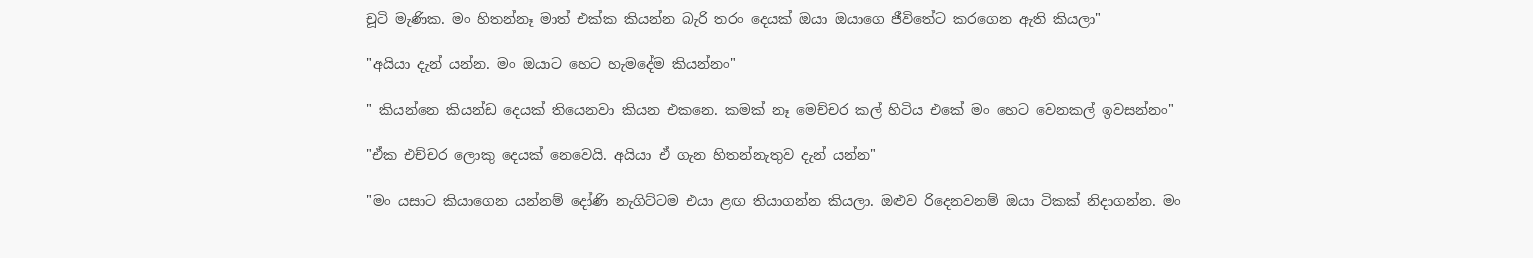චූටි මැණික. මං හිතන්නෑ මාත් එක්ක කියන්න බැරි තරං දෙයක් ඔයා ඔයාගෙ ජීවිතේට කරගෙන ඇති කියලා"

"අයියා දැන් යන්න. මං ඔයාට හෙට හැමදේම කියන්නං"

" කියන්නෙ කියන්ඩ දෙයක් තියෙනවා කියන එකනෙ. කමක් නෑ මෙච්චර කල් හිටිය එකේ මං හෙට වෙනකල් ඉවසන්නං"

"ඒක එච්චර ලොකු දෙයක් නෙවෙයි. අයියා ඒ ගැන හිතන්නැතුව දැන් යන්න"

"මං යසාට කියාගෙන යන්නම් දෝණි නැගිට්ටම එයා ළඟ තියාගන්න කියලා. ඔළුව රිදෙනවනම් ඔයා ටිකක් නිදාගන්න. මං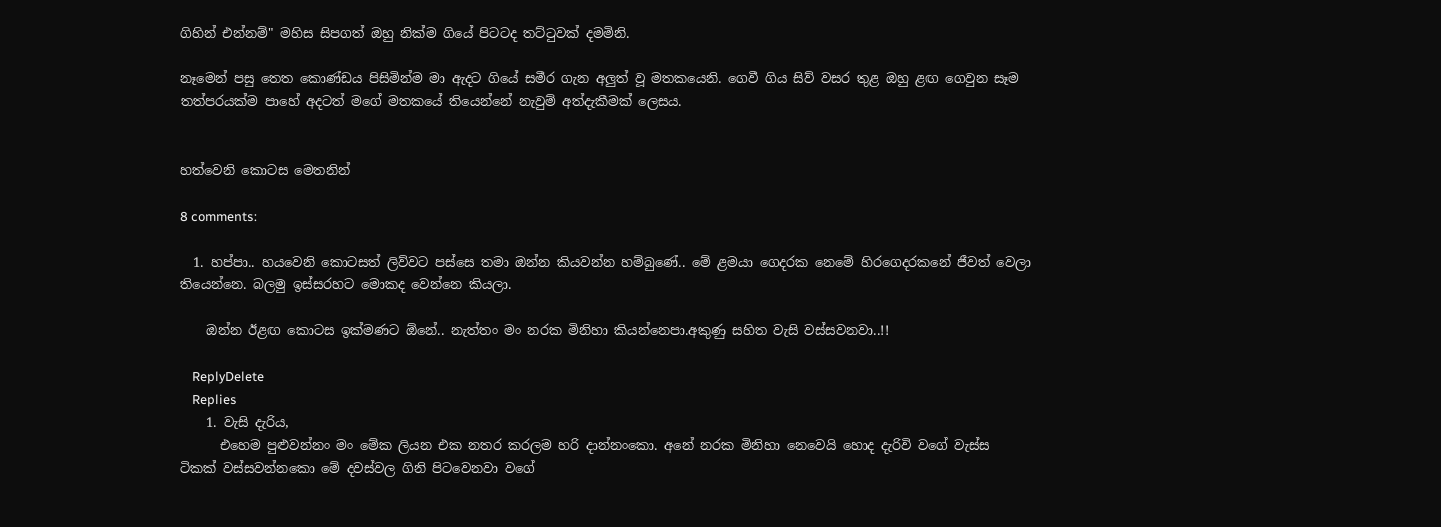ගිහින් එන්නම්" මහිස සිපගත් ඔහු නික්ම ගියේ පිටටද තට්ටුවක් දමමිනි.

නෑමෙන් පසු තෙත කොණ්ඩය පිසිමින්ම මා ඇදට ගියේ සමීර ගැන අලුත් වූ මතකයෙනි. ගෙවී ගිය සිව් වසර තුළ ඔහු ළඟ ගෙවුන සෑම තත්පරයක්ම පාහේ අදටත් මගේ මතකයේ තියෙන්නේ නැවුම් අත්දැකීමක් ලෙසය.


හත්වෙනි කොටස මෙතනින්

8 comments:

  1. හප්පා.. හයවෙනි කොටසත් ලිව්වට පස්සෙ තමා ඔන්න කියවන්න හම්බුණේ.. මේ ළමයා ගෙදරක නෙමේ හිරගෙදරකනේ ජීවත් වෙලා තියෙන්නෙ. බලමු ඉස්සරහට මොකද වෙන්නෙ කියලා.

    ඔන්න ඊළඟ කොටස ඉක්මණට ඕනේ.. නැත්තං මං නරක මිනිහා කියන්නෙපා.අකුණු සහිත වැසි වස්සවනවා..!!

    ReplyDelete
    Replies
    1. වැසි දැරිය,
      එහෙම පුළුවන්නං මං මේක ලියන එක නතර කරලම හරි දාන්නංකො. අනේ නරක මිනිහා නෙවෙයි හොද දැරිවි වගේ වැස්ස ටිකක් වස්සවන්නකො මේ දවස්වල ගිනි පිටවෙනවා වගේ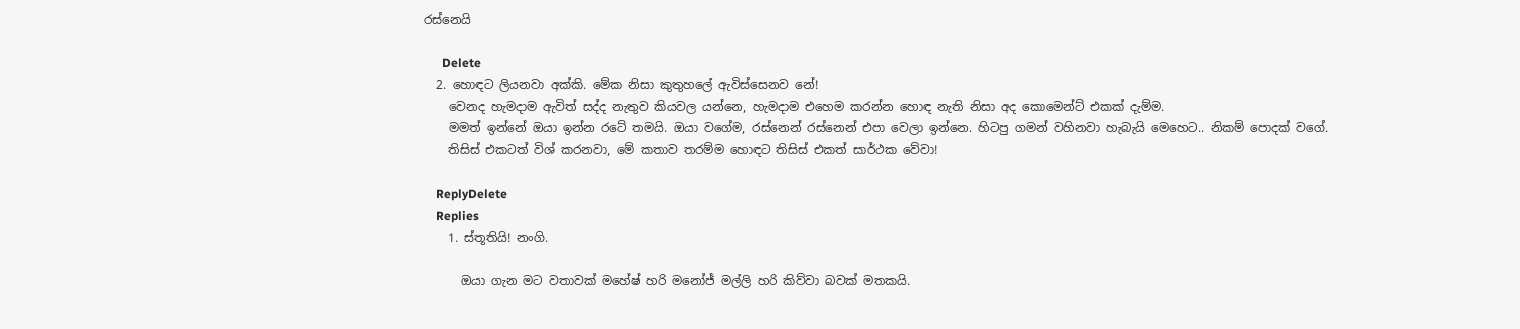රස්නෙයි

      Delete
  2. හොඳට ලියනවා අක්කි. මේක නිසා කුතුහලේ ඇවිස්සෙනව නේ!
    වෙනද හැමදාම ඇවිත් සද්ද නැතුව කියවල යන්නෙ, හැමදාම එහෙම කරන්න හොඳ නැති නිසා අද කොමෙන්ට් එකක් දැම්ම.
    මමත් ඉන්නේ ඔයා ඉන්න රටේ තමයි. ඔයා වගේම, රස්නෙන් රස්නෙන් එපා වෙලා ඉන්නෙ. හිටපු ගමන් වහිනවා හැබැයි මෙහෙට.. නිකම් පොදක් වගේ.
    තිසිස් එකටත් විශ් කරනවා, මේ කතාව තරම්ම හොඳට තිසිස් එකත් සාර්ථක වේවා!

    ReplyDelete
    Replies
    1. ස්තූතියි! නංගි.

      ඔයා ගැන මට වතාවක් මහේෂ් හරි මනෝජ් මල්ලි හරි කිව්වා බවක් මතකයි.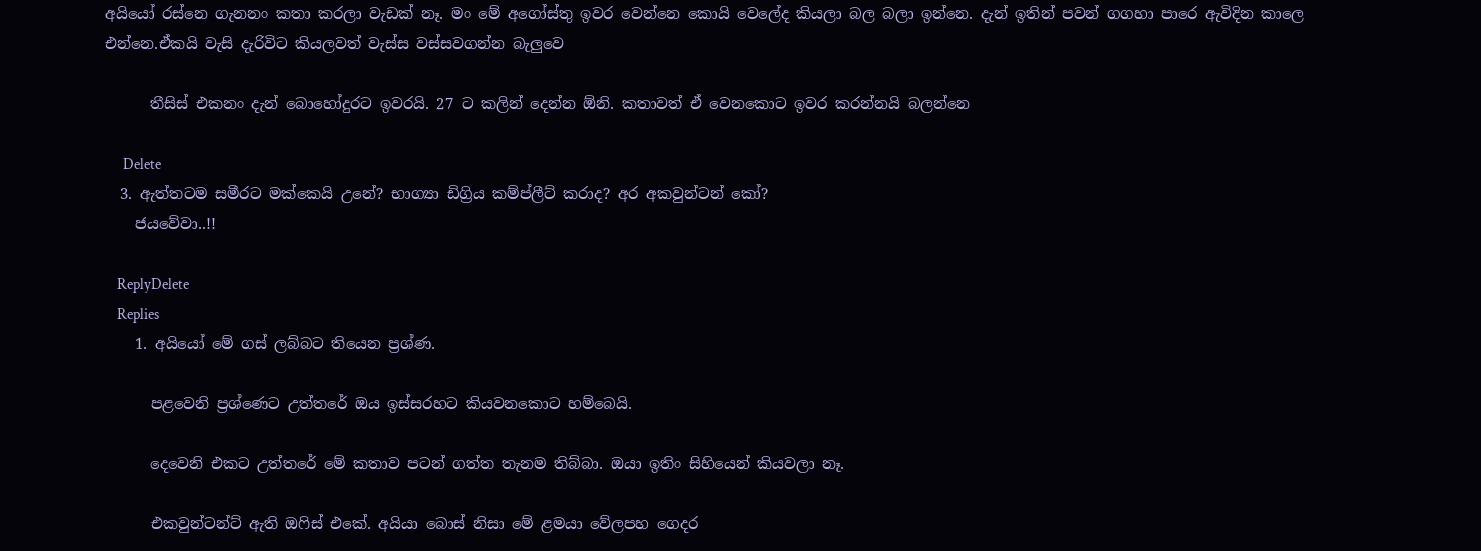අයියෝ රස්නෙ ගැනනං කතා කරලා වැඩක් නෑ. මං මේ අගෝස්තු ඉවර වෙන්නෙ කොයි වෙලේද කියලා බල බලා ඉන්නෙ. දැන් ඉතින් පවන් ගගහා පාරෙ ඇවිදින කාලෙ එන්නෙ.ඒකයි වැසි දැරිවිට කියලවත් වැස්ස වස්සවගන්න බැලුවෙ

      තීසිස් එකනං දැන් බොහෝදුරට ඉවරයි. 27 ට කලින් දෙන්න ඕනි. කතාවත් ඒ වෙනකොට ඉවර කරන්නයි බලන්නෙ

      Delete
  3. ඇත්තටම සමීරට මක්කෙයි උනේ? භාග්‍යා ඩිග්‍රිය කම්ප්ලීට් කරාද? අර අකවුන්ටන් කෝ?
    ජයවේවා..!!

    ReplyDelete
    Replies
    1. අයියෝ මේ ගස් ලබ්බට තියෙන ප්‍රශ්ණ.

      පළවෙනි ප්‍රශ්ණෙට උත්තරේ ඔය ඉස්සරහට කියවනකොට හම්බෙයි.

      දෙවෙනි එකට උත්තරේ මේ කතාව පටන් ගත්ත තැනම තිබ්බා. ඔයා ඉතිං සිහියෙන් කියවලා නෑ.

      එකවුන්ටන්ට් ඇති ඔෆිස් එකේ. අයියා බොස් නිසා මේ ළමයා වේලපහ ගෙදර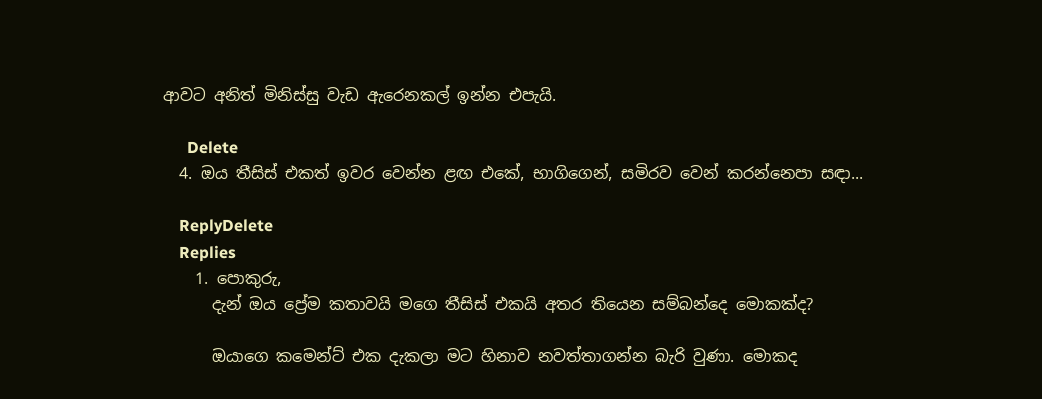ආවට අනිත් මිනිස්සු වැඩ ඇරෙනකල් ඉන්න එපැයි.

      Delete
  4. ඔය තීසිස් එකත් ඉවර වෙන්න ළඟ එකේ, භාගිගෙන්, සමිරව වෙන් කරන්නෙපා සඳා...

    ReplyDelete
    Replies
    1. පොකුරු,
      දැන් ඔය ප්‍රේම කතාවයි මගෙ තීසිස් එකයි අතර තියෙන සම්බන්දෙ මොකක්ද?

      ඔයාගෙ කමෙන්ට් එක දැකලා මට හිනාව නවත්තාගන්න බැරි වුණා. මොකද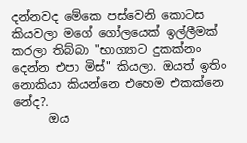දන්නවද මේකෙ පස්වෙනි කොටස කියවලා මගේ ගෝලයෙක් ඉල්ලීමක් කරලා තිබ්බා "භාග්‍යාට දුකක්නං දෙන්න එපා මිස්" කියලා. ඔයත් ඉතිං නොකියා කියන්නෙ එහෙම එකක්නෙ නේද?.
      ඔය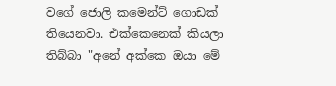වගේ ජොලි කමෙන්ට් ගොඩක් තියෙනවා. එක්කෙනෙක් කියලා තිබ්බා "අනේ අක්කෙ ඔයා මේ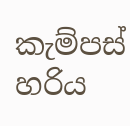කැම්පස් හරිය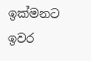ඉක්මනට ඉවර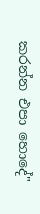කරන්න එපා හොදේ"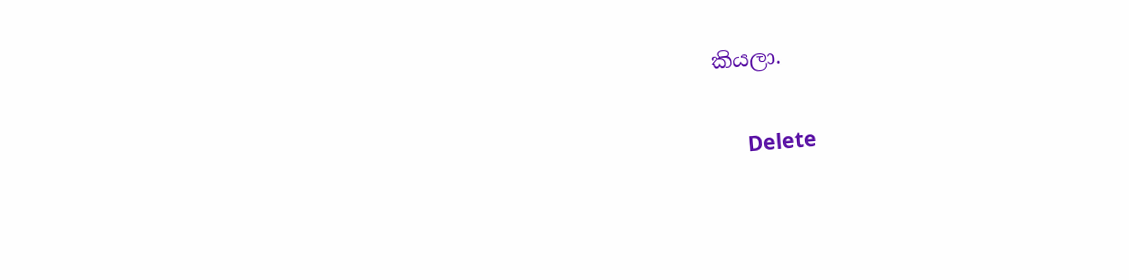කියලා.

      Delete